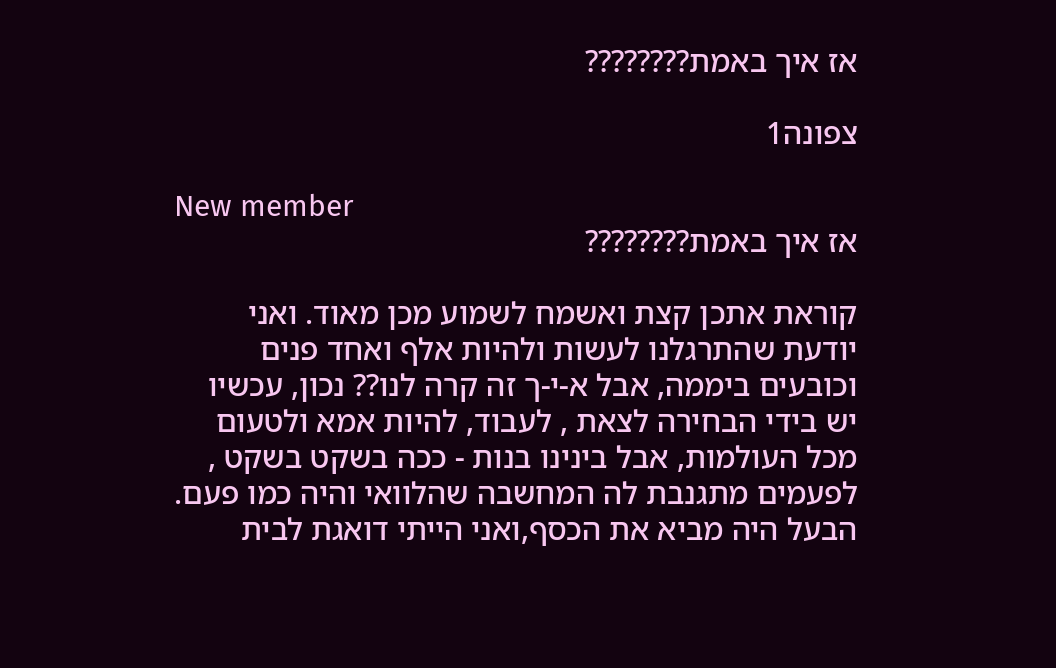אז איך באמת????????

צפונה1

New member
אז איך באמת????????

קוראת אתכן קצת ואשמח לשמוע מכן מאוד. ואני יודעת שהתרגלנו לעשות ולהיות אלף ואחד פנים וכובעים ביממה, אבל א-י-ך זה קרה לנו?? נכון, עכשיו יש בידי הבחירה לצאת , לעבוד, להיות אמא ולטעום מכל העולמות, אבל בינינו בנות - ככה בשקט בשקט , לפעמים מתגנבת לה המחשבה שהלוואי והיה כמו פעם. הבעל היה מביא את הכסף,ואני הייתי דואגת לבית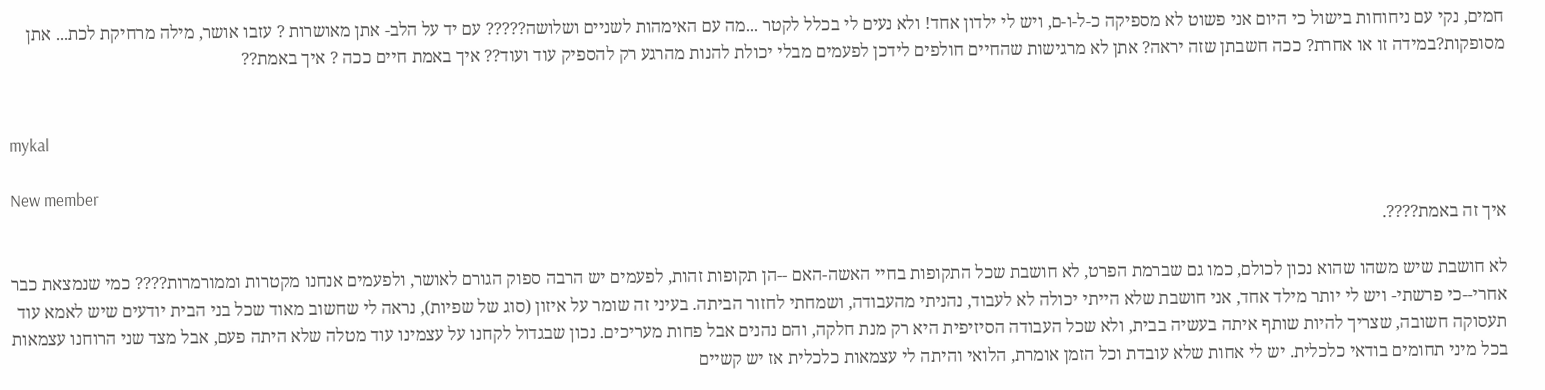חמים, נקי עם ניחוחות בישול כי היום אני פשוט לא מספיקה כ-ל-ו-ם, ויש לי ילדון אחד! ולא נעים לי בכלל לקטר ...מה עם האימהות לשניים ושלושה????? עם יד על הלב- אתן מאושרות ? עזבו אושר, מילה מרחיקת לכת... אתן מסופקות?במידה זו או אחרת? ככה חשבתן שזה יראה? אתן לא מרגישות שהחיים חולפים לידכן לפעמים מבלי יכולת להנות מהרגע רק להספיק עוד ועוד?? איך באמת חיים ככה ? איך באמת??


mykal

New member
איך זה באמת????.

לא חושבת שיש משהו שהוא נכון לכולם, כמו גם שברמת הפרט, לא חושבת שכל התקופות בחיי האשה-האם --הן תקופות זהות, לפעמים יש הרבה ספוק הגורם לאושר, ולפעמים אנחנו מקטרות וממורמרות???? כמי שנמצאת כבר אחרי--כי פרשתי- ויש לי יותר מילד אחד, אני חושבת שלא הייתי יכולה לא לעבוד, נהניתי מהעבודה, ושמחתי לחזור הביתה. בעיני זה שומר על איזון (סוג של שפיות), נראה לי שחשוב מאוד שכל בני הבית יודעים שיש לאמא עוד תעסוקה חשובה, שצריך להיות שותף איתה בעשיה בבית, ולא שכל העבודה הסיזיפית היא רק מנת חלקה, והם נהנים אבל פחות מעריכים. נכון שבגדול לקחנו על עצמינו עוד מטלה שלא היתה פעם, אבל מצד שני הרוחנו עצמאות בכל מיני תחומים בודאי כלכלית. יש לי אחות שלא עובדת וכל הזמן אומרת, הלואי והיתה לי עצמאות כלכלית אז יש קשיים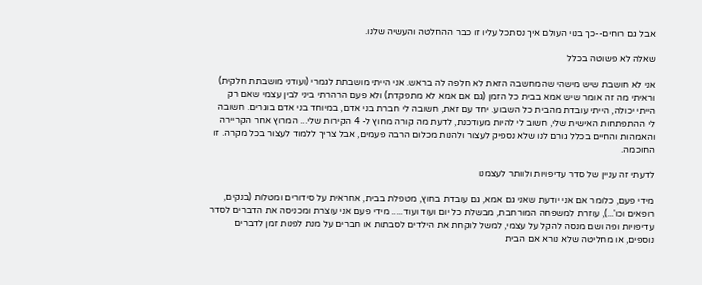אבל גם רוחים--כך בנוי העולם איך נסתכל עליו זו כבר ההחלטה והעשיה שלנו.

שאלה לא פשוטה בכלל

אני לא חושבת שיש מישהי שהמחשבה הזאת לא חלפה לה בראש. אני הייתי מושבתת לגמרי (ועודני מושבתת חלקית) וראיתי מה זה אומר שיש אמא בבית כל הזמן (גם אם אמא לא מתפקדת) ולא פעם הרהרתי ביני לבין עצמי שאם רק הייתי יכולה, הייתי עובדת מהבית כל השבוע. יחד עם זאת, חשובה לי חברת בני אדם, במיוחד בני אדם בוגרים. חשובה לי ההתפתחות האישית שלי, חשוב לי להיות מעודכנת, לדעת מה קורה מחוץ ל- 4 הקירות שלי... המרוץ אחר הקריירה והאמהות והחיים בכלל גורם לנו שלא נספיק לעצור ולהנות מכלום הרבה פעמים, אבל צריך ללמוד לעצור בכל מקרה. זו החוכמה.

לדעתי זה עניין של סדר עדיפויות ולוותר לעצמנו

מידי פעם, כלומר אם אני יודעת שאני גם אמא, גם עובדת בחוץ, מטפלת בבית, אחראית על סידורים ומטלות (בנקים, רופאים וכו'...), עוזרת למשפחה המורחבת, מבשלת כל יום ועוד ועוד..... מידי פעם אני עוצרת ומכניסה את הדברים לסדר עדיפויות ופה ושם מנסה להקל על עצמי, למשל לוקחת את הילדים לסבתות או חברים על מנת לפנות זמן לדברים נוספים, או מחליטה שלא נורא אם הבית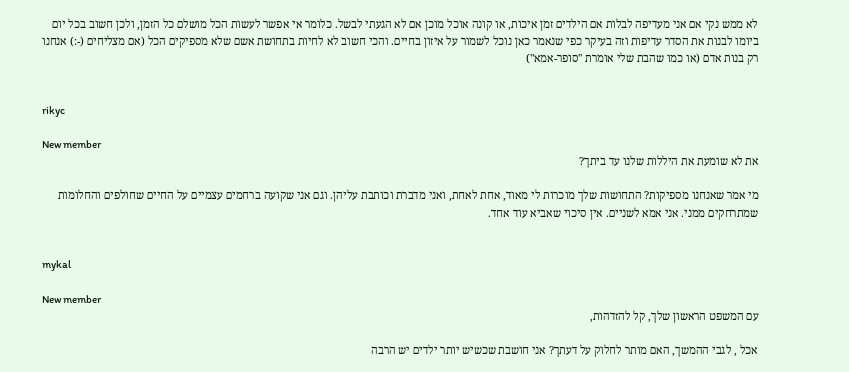לא ממש נקי אם אני מעדיפה לבלות אם הילדים זמן איכות, או קונה אוכל מוכן אם לא הגעתי לבשל. כלומר אי אפשר לעשות הכל מושלם כל הזמן, ולכן חשוב בכל יום ביומו לבנות את הסדר עדיפות וזה בעיקר כפי שנאמר כאן נוכל לשמור על איזון בחיים. והכי חשוב לא לחיות בתחושת אשם שלא מספיקים הכל (אם מצליחים (-:) אנחנו רק בנות אדם (או כמו שהבת שלי אומרת "סופר-אמא")


rikyc

New member
את לא שומעת את היללות שלנו עד ביתך?

מי אמר שאנחנו מספיקות? התחושות שלך מוכרות לי מאוד, אחת לאחת, ואני מדברת וכותבת עליהן. וגם אני שקועה ברחמים עצמיים על החיים שחולפים והחלומות שמתרחקים ממני. אני אמא לשניים. אין סיכוי שאביא עוד אחד.


mykal

New member
עם המשפט הראשון שלך, קל להזדהות,

אכל , לגבי ההמשך, האם מותר לחלוק על דעתך? אני חושבת שכשיש יותר ילדים יש הרבה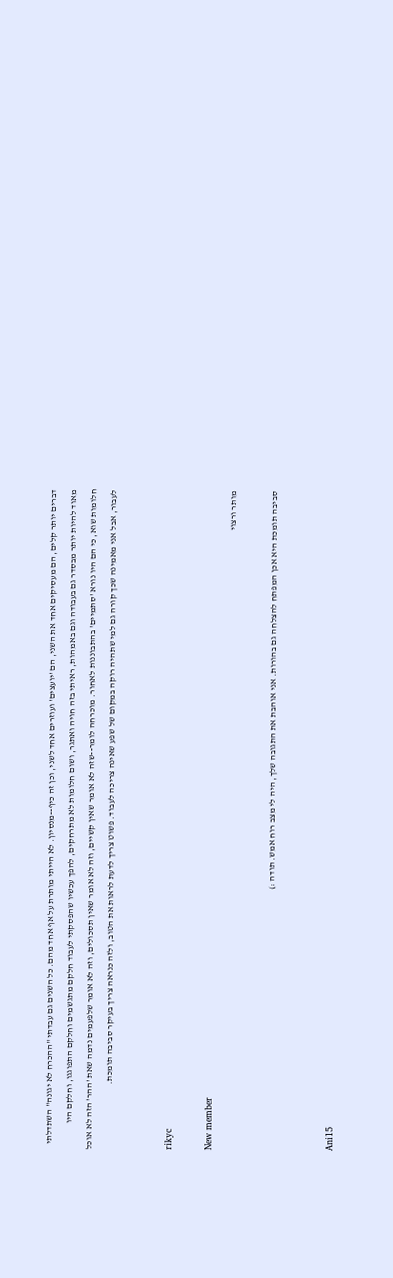דברים יותר קלים, הם מעסיקים אחד את השני, הם 'יועצים' ועוזרים אחד לשני, וכן זה כיף--מנסיון. לא הייתי מותרת על אף אחד מהם. כל השנים גם עבדתי "ההכרח לא יגונה" השתדלתי מאוד להיות יותר מבסדר גם בעבודה וגם באמהות, ראיתי בזה חויה ואתגר, ושום חלומות לא מתרחקים, להפך עכשיו שהפסקתי לעבוד חלקם מתגשמים וחלקם התפוגגו, וחלקם היו חלומות שוא, כי הם היו נורא 'סתמיים' בהתבוננות לאחור. מוכרחה לומר--שזה לא אומר שאין קשיים, וזה לא אומר שאין תסכולים, וזה לא אומר שלפעמים נדמה שאת 'ההר' הזה לא אוכל לעבור, אבל אני מאמינה שכך קורה גם למי שתהיה רוקה במקום של שפע שאינה צריכה לעבוד. פשוט צריך לדעת לראות את הטוב, ולזה כנראה צריך בעיקר סביבה תומכת.


rikyc

New member
מותר ורצוי

סביבה תומכת היא אכן המפתח להצלחה גם בהורות. אני אוהבת את התגובה שלך, היה לי מצב רוח אמש. תודה :)


Ani15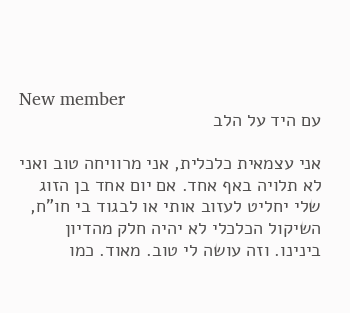New member
עם היד על הלב

אני עצמאית כלכלית, אני מרוויחה טוב ואני לא תלויה באף אחד. אם יום אחד בן הזוג שלי יחליט לעזוב אותי או לבגוד בי חו"ח, השיקול הכלכלי לא יהיה חלק מהדיון בינינו. וזה עושה לי טוב. מאוד. כמו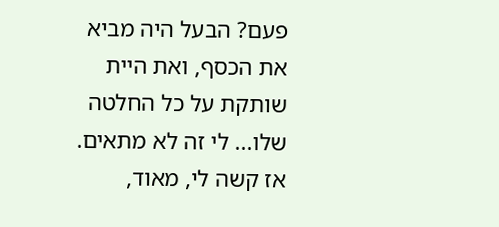פעם? הבעל היה מביא את הכסף, ואת היית שותקת על כל החלטה שלו... לי זה לא מתאים. אז קשה לי, מאוד,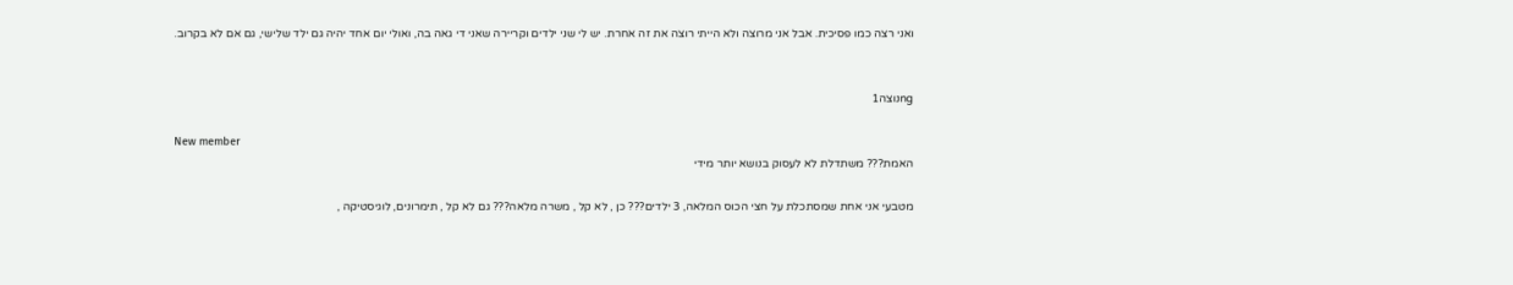ואני רצה כמו פסיכית. אבל אני מרוצה ולא הייתי רוצה את זה אחרת. יש לי שני ילדים וקריירה שאני די גאה בה, ואולי יום אחד יהיה גם ילד שלישי, גם אם לא בקרוב.


ngנוצה1

New member
האמת??? משתדלת לא לעסוק בנושא יותר מידי

מטבעי אני אחת שמסתכלת על חצי הכוס המלאה, 3 ילדים??? כן , לא קל , משרה מלאה??? גם לא קל , תימרונים, לוגיסטיקה ,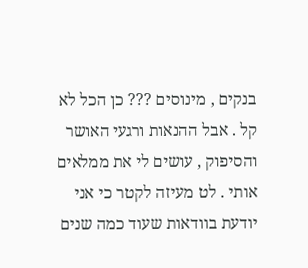בנקים , מינוסים ??? כן הכל לא קל . אבל ההנאות ורגעי האושר והסיפוק , עושים לי את ממלאים אותי . לט מעיזה לקטר כי אני יודעת בוודאות שעוד כמה שנים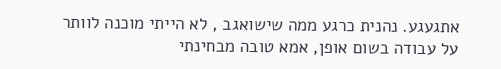אתגעגע. נהנית כרגע ממה שישואגב , לא הייתי מוכנה לוותר על עבודה בשום אופן, אמא טובה מבחינתי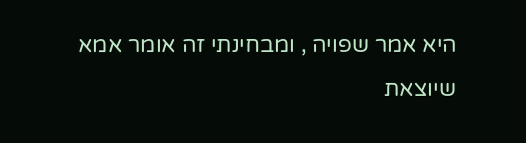היא אמר שפויה , ומבחינתי זה אומר אמא שיוצאת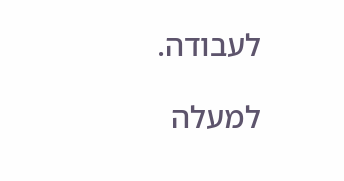לעבודה.

למעלה